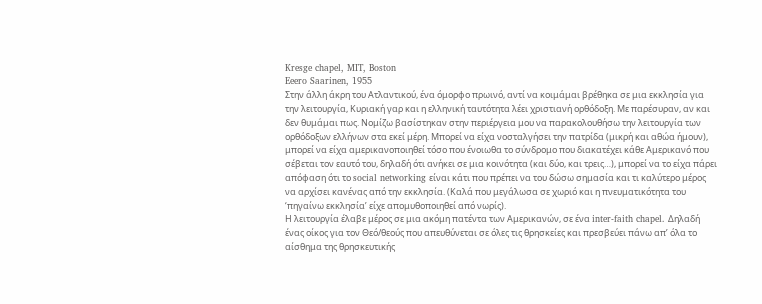Kresge chapel, MIT, Boston
Eeero Saarinen, 1955
Στην άλλη άκρη του Ατλαντικού, ένα όμορφο πρωινό, αντί να κοιμάμαι βρέθηκα σε μια εκκλησία για την λειτουργία, Κυριακή γαρ και η ελληνική ταυτότητα λέει χριστιανή ορθόδοξη. Με παρέσυραν, αν και δεν θυμάμαι πως. Νομίζω βασίστηκαν στην περιέργεια μου να παρακολουθήσω την λειτουργία των ορθόδοξων ελλήνων στα εκεί μέρη. Μπορεί να είχα νοσταλγήσει την πατρίδα (μικρή και αθώα ήμουν), μπορεί να είχα αμερικανοποιηθεί τόσο που ένοιωθα το σύνδρομο που διακατέχει κάθε Αμερικανό που σέβεται τον εαυτό του, δηλαδή ότι ανήκει σε μια κοινότητα (και δύο, και τρεις…), μπορεί να το είχα πάρει απόφαση ότι το social networking είναι κάτι που πρέπει να του δώσω σημασία και τι καλύτερο μέρος να αρχίσει κανένας από την εκκλησία. (Καλά που μεγάλωσα σε χωριό και η πνευματικότητα του ‘πηγαίνω εκκλησία’ είχε απομυθοποιηθεί από νωρίς).
Η λειτουργία έλαβε μέρος σε μια ακόμη πατέντα των Αμερικανών, σε ένα inter-faith chapel. Δηλαδή ένας οίκος για τον Θεό/θεούς που απευθύνεται σε όλες τις θρησκείες και πρεσβεύει πάνω απ’ όλα το αίσθημα της θρησκευτικής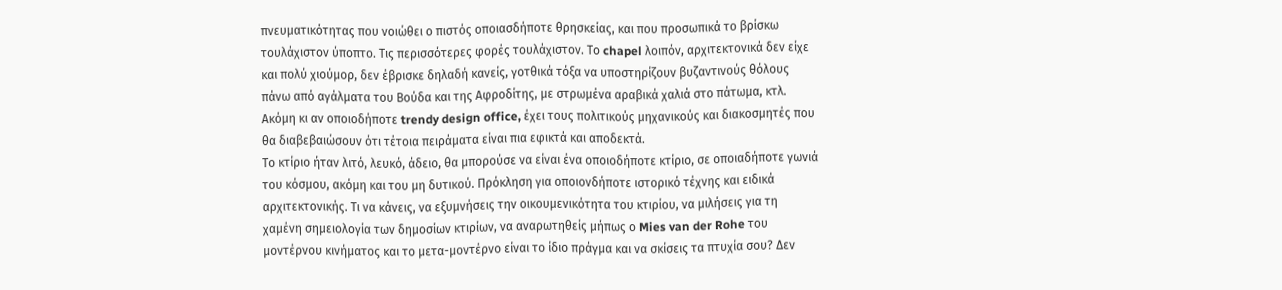πνευματικότητας που νοιώθει ο πιστός οποιασδήποτε θρησκείας, και που προσωπικά το βρίσκω τουλάχιστον ύποπτο. Τις περισσότερες φορές τουλάχιστον. Το chapel λοιπόν, αρχιτεκτονικά δεν είχε και πολύ χιούμορ, δεν έβρισκε δηλαδή κανείς, γοτθικά τόξα να υποστηρίζουν βυζαντινούς θόλους πάνω από αγάλματα του Βούδα και της Αφροδίτης, με στρωμένα αραβικά χαλιά στο πάτωμα, κτλ. Ακόμη κι αν οποιοδήποτε trendy design office, έχει τους πολιτικούς μηχανικούς και διακοσμητές που θα διαβεβαιώσουν ότι τέτοια πειράματα είναι πια εφικτά και αποδεκτά.
Το κτίριο ήταν λιτό, λευκό, άδειο, θα μπορούσε να είναι ένα οποιοδήποτε κτίριο, σε οποιαδήποτε γωνιά του κόσμου, ακόμη και του μη δυτικού. Πρόκληση για οποιονδήποτε ιστορικό τέχνης και ειδικά αρχιτεκτονικής. Τι να κάνεις, να εξυμνήσεις την οικουμενικότητα του κτιρίου, να μιλήσεις για τη χαμένη σημειολογία των δημοσίων κτιρίων, να αναρωτηθείς μήπως ο Mies van der Rohe του μοντέρνου κινήματος και το μετα-μοντέρνο είναι το ίδιο πράγμα και να σκίσεις τα πτυχία σου? Δεν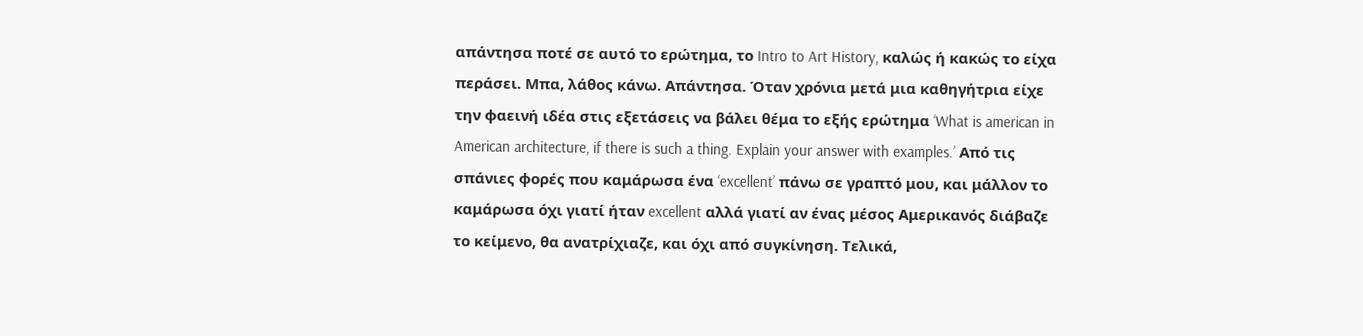απάντησα ποτέ σε αυτό το ερώτημα, το Intro to Art History, καλώς ή κακώς το είχα περάσει. Μπα, λάθος κάνω. Απάντησα. Όταν χρόνια μετά μια καθηγήτρια είχε την φαεινή ιδέα στις εξετάσεις να βάλει θέμα το εξής ερώτημα ‘What is american in American architecture, if there is such a thing. Explain your answer with examples.’ Από τις σπάνιες φορές που καμάρωσα ένα ‘excellent’ πάνω σε γραπτό μου, και μάλλον το καμάρωσα όχι γιατί ήταν excellent αλλά γιατί αν ένας μέσος Αμερικανός διάβαζε το κείμενο, θα ανατρίχιαζε, και όχι από συγκίνηση. Τελικά,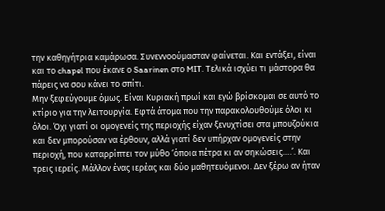την καθηγήτρια καμάρωσα. Συνεννοούμασταν φαίνεται. Και εντάξει, είναι και το chapel που έκανε ο Saarinen στο MIT. Τελικά ισχύει τι μάστορα θα πάρεις να σου κάνει το σπίτι.
Μην ξεφεύγουμε όμως. Είναι Κυριακή πρωί και εγώ βρίσκομαι σε αυτό το κτίριο για την λειτουργία. Εφτά άτομα που την παρακολουθούμε όλοι κι όλοι. Όχι γιατί οι ομογενείς της περιοχής είχαν ξενυχτίσει στα μπουζούκια και δεν μπορούσαν να έρθουν, αλλά γιατί δεν υπήρχαν ομογενείς στην περιοχή, που καταρρίπτει τον μύθο ‘όποια πέτρα κι αν σηκώσεις….’. Και τρεις ιερείς. Μάλλον ένας ιερέας και δύο μαθητευόμενοι. Δεν ξέρω αν ήταν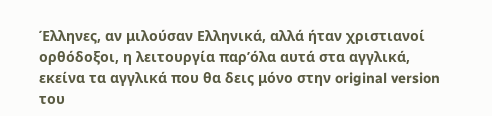Έλληνες, αν μιλούσαν Ελληνικά, αλλά ήταν χριστιανοί ορθόδοξοι, η λειτουργία παρ’όλα αυτά στα αγγλικά, εκείνα τα αγγλικά που θα δεις μόνο στην original version του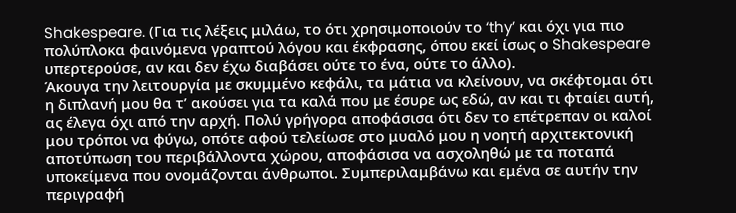Shakespeare. (Για τις λέξεις μιλάω, το ότι χρησιμοποιούν το ‘thy’ και όχι για πιο πολύπλοκα φαινόμενα γραπτού λόγου και έκφρασης, όπου εκεί ίσως ο Shakespeare υπερτερούσε, αν και δεν έχω διαβάσει ούτε το ένα, ούτε το άλλο).
Άκουγα την λειτουργία με σκυμμένο κεφάλι, τα μάτια να κλείνουν, να σκέφτομαι ότι η διπλανή μου θα τ’ ακούσει για τα καλά που με έσυρε ως εδώ, αν και τι φταίει αυτή, ας έλεγα όχι από την αρχή. Πολύ γρήγορα αποφάσισα ότι δεν το επέτρεπαν οι καλοί μου τρόποι να φύγω, οπότε αφού τελείωσε στο μυαλό μου η νοητή αρχιτεκτονική αποτύπωση του περιβάλλοντα χώρου, αποφάσισα να ασχοληθώ με τα ποταπά υποκείμενα που ονομάζονται άνθρωποι. Συμπεριλαμβάνω και εμένα σε αυτήν την περιγραφή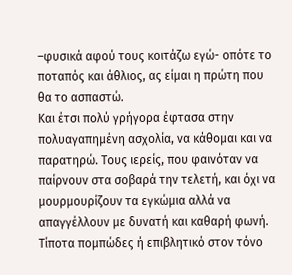–φυσικά αφού τους κοιτάζω εγώ- οπότε το ποταπός και άθλιος, ας είμαι η πρώτη που θα το ασπαστώ.
Και έτσι πολύ γρήγορα έφτασα στην πολυαγαπημένη ασχολία, να κάθομαι και να παρατηρώ. Τους ιερείς, που φαινόταν να παίρνουν στα σοβαρά την τελετή, και όχι να μουρμουρίζουν τα εγκώμια αλλά να απαγγέλλουν με δυνατή και καθαρή φωνή. Τίποτα πομπώδες ή επιβλητικό στον τόνο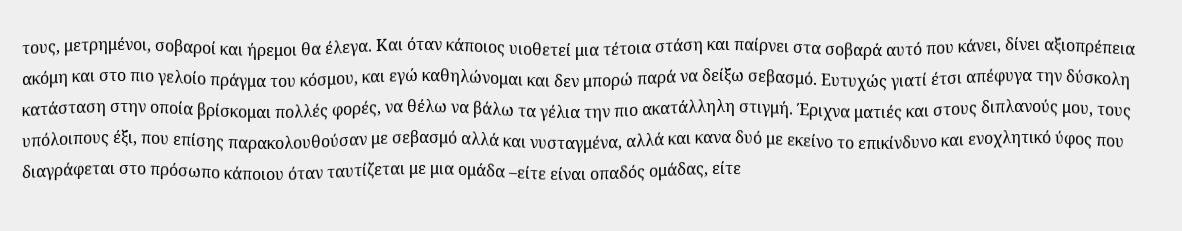τους, μετρημένοι, σοβαροί και ήρεμοι θα έλεγα. Και όταν κάποιος υιοθετεί μια τέτοια στάση και παίρνει στα σοβαρά αυτό που κάνει, δίνει αξιοπρέπεια ακόμη και στο πιο γελοίο πράγμα του κόσμου, και εγώ καθηλώνομαι και δεν μπορώ παρά να δείξω σεβασμό. Ευτυχώς γιατί έτσι απέφυγα την δύσκολη κατάσταση στην οποία βρίσκομαι πολλές φορές, να θέλω να βάλω τα γέλια την πιο ακατάλληλη στιγμή. Έριχνα ματιές και στους διπλανούς μου, τους υπόλοιπους έξι, που επίσης παρακολουθούσαν με σεβασμό αλλά και νυσταγμένα, αλλά και κανα δυό με εκείνο το επικίνδυνο και ενοχλητικό ύφος που διαγράφεται στο πρόσωπο κάποιου όταν ταυτίζεται με μια ομάδα –είτε είναι οπαδός ομάδας, είτε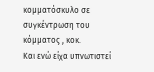κομματόσκυλο σε συγκέντρωση του κόμματος , κοκ.
Και ενώ είχα υπνωτιστεί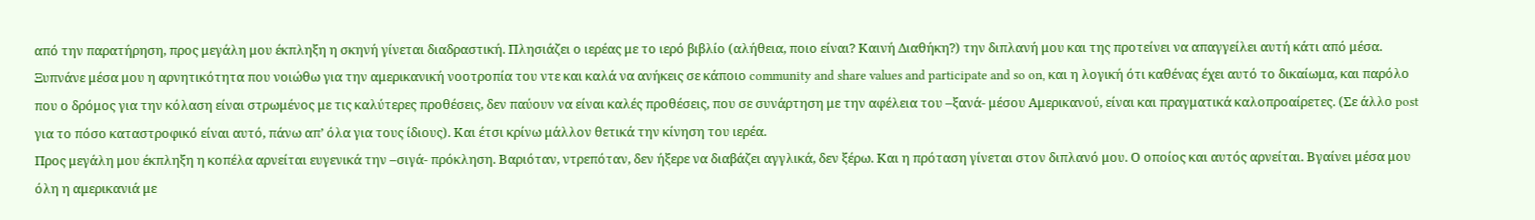από την παρατήρηση, προς μεγάλη μου έκπληξη η σκηνή γίνεται διαδραστική. Πλησιάζει ο ιερέας με το ιερό βιβλίο (αλήθεια, ποιο είναι? Καινή Διαθήκη?) την διπλανή μου και της προτείνει να απαγγείλει αυτή κάτι από μέσα. Ξυπνάνε μέσα μου η αρνητικότητα που νοιώθω για την αμερικανική νοοτροπία του ντε και καλά να ανήκεις σε κάποιο community and share values and participate and so on, και η λογική ότι καθένας έχει αυτό το δικαίωμα, και παρόλο που ο δρόμος για την κόλαση είναι στρωμένος με τις καλύτερες προθέσεις, δεν παύουν να είναι καλές προθέσεις, που σε συνάρτηση με την αφέλεια του –ξανά- μέσου Αμερικανού, είναι και πραγματικά καλοπροαίρετες. (Σε άλλο post για το πόσο καταστροφικό είναι αυτό, πάνω απ’ όλα για τους ίδιους). Και έτσι κρίνω μάλλον θετικά την κίνηση του ιερέα.
Προς μεγάλη μου έκπληξη η κοπέλα αρνείται ευγενικά την –σιγά- πρόκληση. Βαριόταν, ντρεπόταν, δεν ήξερε να διαβάζει αγγλικά, δεν ξέρω. Και η πρόταση γίνεται στον διπλανό μου. Ο οποίος και αυτός αρνείται. Βγαίνει μέσα μου όλη η αμερικανιά με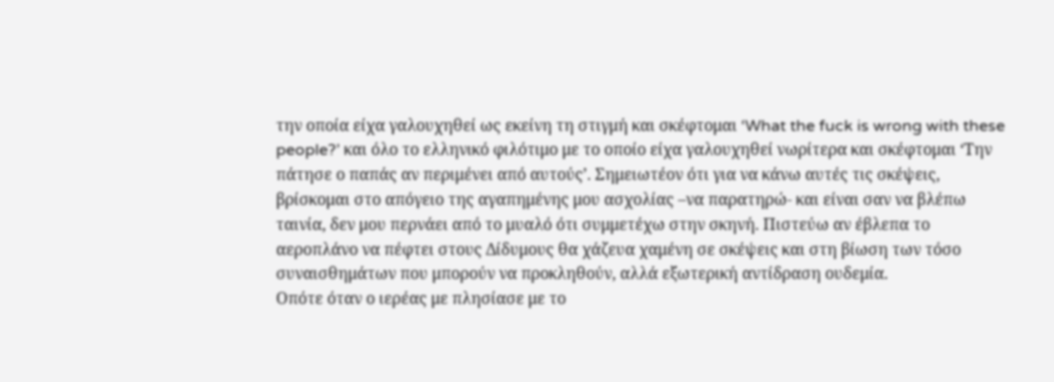την οποία είχα γαλουχηθεί ως εκείνη τη στιγμή και σκέφτομαι ‘What the fuck is wrong with these people?’ και όλο το ελληνικό φιλότιμο με το οποίο είχα γαλουχηθεί νωρίτερα και σκέφτομαι ‘Την πάτησε ο παπάς αν περιμένει από αυτούς’. Σημειωτέον ότι για να κάνω αυτές τις σκέψεις, βρίσκομαι στο απόγειο της αγαπημένης μου ασχολίας –να παρατηρώ- και είναι σαν να βλέπω ταινία, δεν μου περνάει από το μυαλό ότι συμμετέχω στην σκηνή. Πιστεύω αν έβλεπα το αεροπλάνο να πέφτει στους Δίδυμους θα χάζευα χαμένη σε σκέψεις και στη βίωση των τόσο συναισθημάτων που μπορούν να προκληθούν, αλλά εξωτερική αντίδραση ουδεμία.
Οπότε όταν ο ιερέας με πλησίασε με το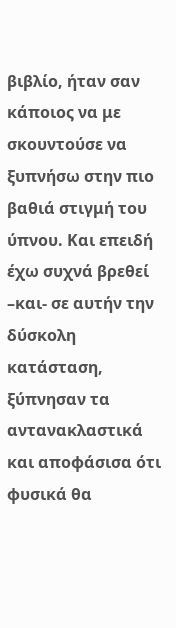βιβλίο, ήταν σαν κάποιος να με σκουντούσε να ξυπνήσω στην πιο βαθιά στιγμή του ύπνου. Και επειδή έχω συχνά βρεθεί –και- σε αυτήν την δύσκολη κατάσταση, ξύπνησαν τα αντανακλαστικά και αποφάσισα ότι φυσικά θα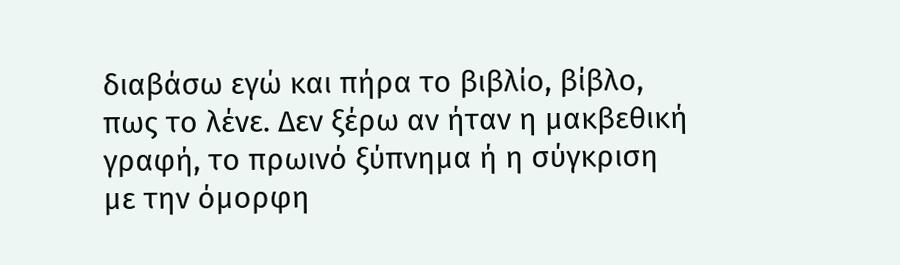διαβάσω εγώ και πήρα το βιβλίο, βίβλο, πως το λένε. Δεν ξέρω αν ήταν η μακβεθική γραφή, το πρωινό ξύπνημα ή η σύγκριση με την όμορφη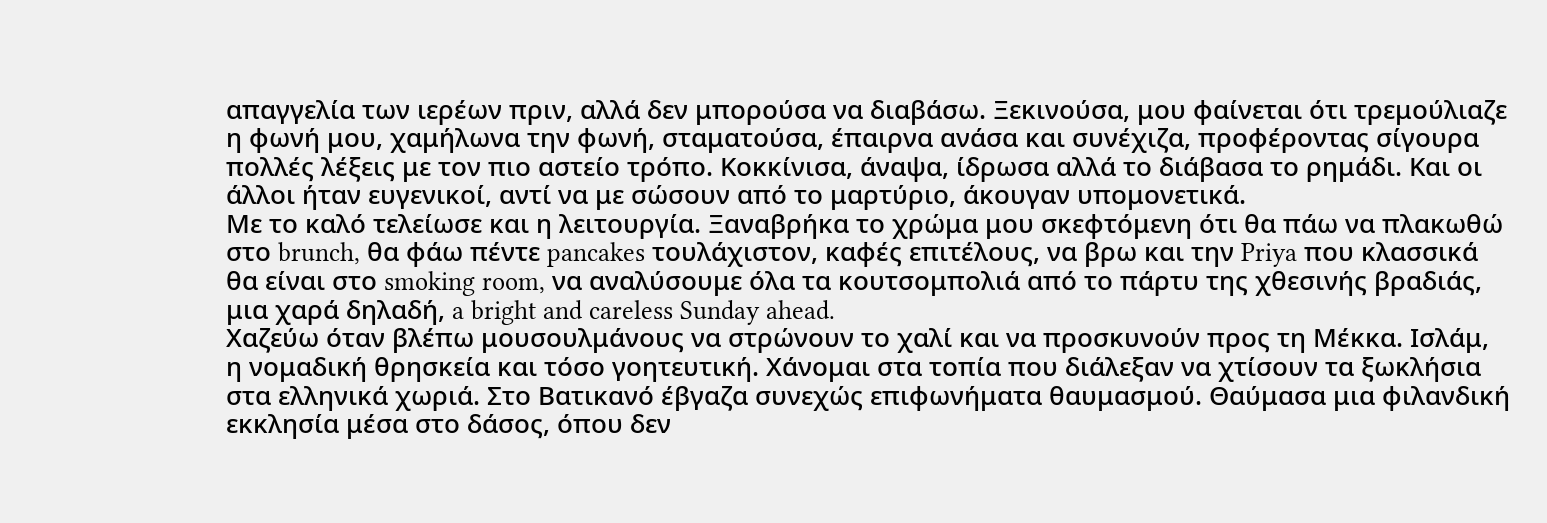απαγγελία των ιερέων πριν, αλλά δεν μπορούσα να διαβάσω. Ξεκινούσα, μου φαίνεται ότι τρεμούλιαζε η φωνή μου, χαμήλωνα την φωνή, σταματούσα, έπαιρνα ανάσα και συνέχιζα, προφέροντας σίγουρα πολλές λέξεις με τον πιο αστείο τρόπο. Κοκκίνισα, άναψα, ίδρωσα αλλά το διάβασα το ρημάδι. Και οι άλλοι ήταν ευγενικοί, αντί να με σώσουν από το μαρτύριο, άκουγαν υπομονετικά.
Με το καλό τελείωσε και η λειτουργία. Ξαναβρήκα το χρώμα μου σκεφτόμενη ότι θα πάω να πλακωθώ στο brunch, θα φάω πέντε pancakes τουλάχιστον, καφές επιτέλους, να βρω και την Priya που κλασσικά θα είναι στο smoking room, να αναλύσουμε όλα τα κουτσομπολιά από το πάρτυ της χθεσινής βραδιάς, μια χαρά δηλαδή, a bright and careless Sunday ahead.
Χαζεύω όταν βλέπω μουσουλμάνους να στρώνουν το χαλί και να προσκυνούν προς τη Μέκκα. Ισλάμ, η νομαδική θρησκεία και τόσο γοητευτική. Χάνομαι στα τοπία που διάλεξαν να χτίσουν τα ξωκλήσια στα ελληνικά χωριά. Στο Βατικανό έβγαζα συνεχώς επιφωνήματα θαυμασμού. Θαύμασα μια φιλανδική εκκλησία μέσα στο δάσος, όπου δεν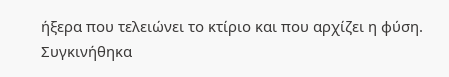ήξερα που τελειώνει το κτίριο και που αρχίζει η φύση. Συγκινήθηκα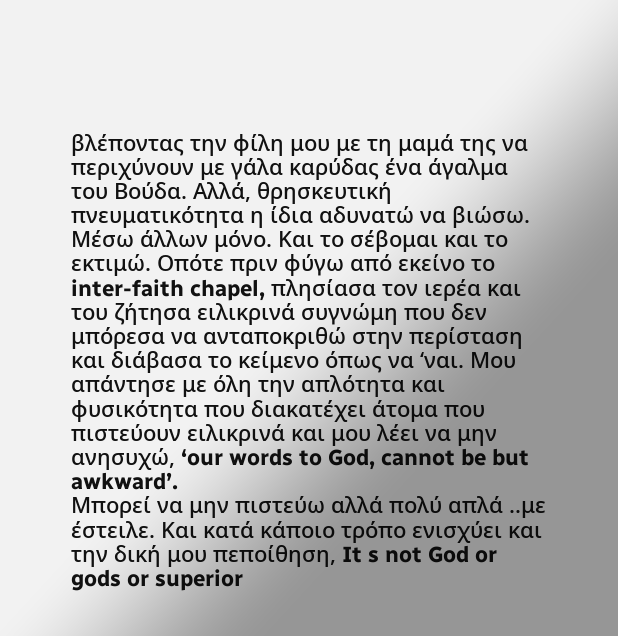βλέποντας την φίλη μου με τη μαμά της να περιχύνουν με γάλα καρύδας ένα άγαλμα του Βούδα. Αλλά, θρησκευτική πνευματικότητα η ίδια αδυνατώ να βιώσω. Μέσω άλλων μόνο. Και το σέβομαι και το εκτιμώ. Οπότε πριν φύγω από εκείνο το inter-faith chapel, πλησίασα τον ιερέα και του ζήτησα ειλικρινά συγνώμη που δεν μπόρεσα να ανταποκριθώ στην περίσταση και διάβασα το κείμενο όπως να ‘ναι. Μου απάντησε με όλη την απλότητα και φυσικότητα που διακατέχει άτομα που πιστεύουν ειλικρινά και μου λέει να μην ανησυχώ, ‘our words to God, cannot be but awkward’.
Μπορεί να μην πιστεύω αλλά πολύ απλά ..με έστειλε. Και κατά κάποιο τρόπο ενισχύει και την δική μου πεποίθηση, It s not God or gods or superior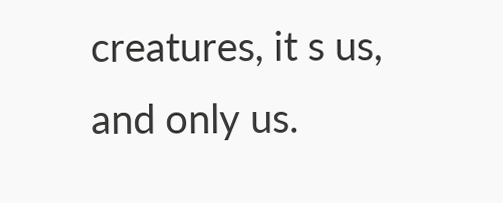creatures, it s us, and only us.